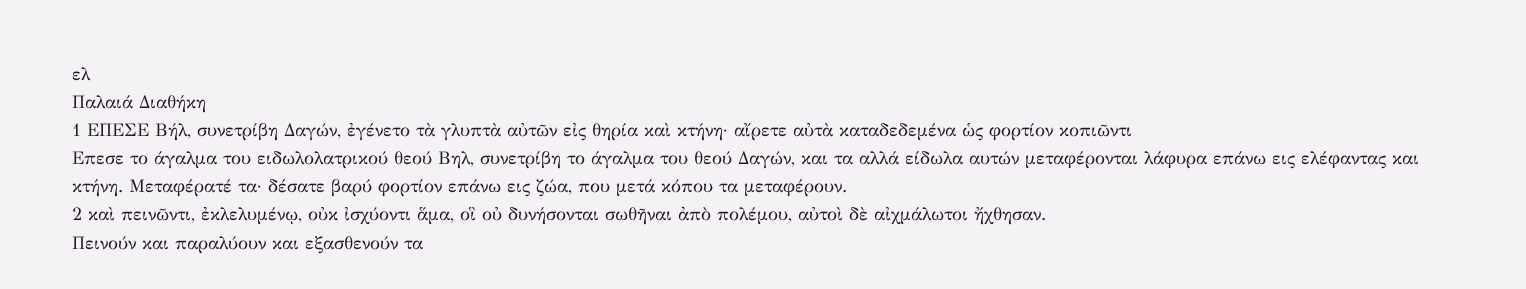ελ
Παλαιά Διαθήκη
1 ΕΠΕΣΕ Βήλ, συνετρίβη Δαγών, ἐγένετο τὰ γλυπτὰ αὐτῶν εἰς θηρία καὶ κτήνη· αἴρετε αὐτὰ καταδεδεμένα ὡς φορτίον κοπιῶντι
Επεσε το άγαλμα του ειδωλολατρικού θεού Βηλ, συνετρίβη το άγαλμα του θεού Δαγών, και τα αλλά είδωλα αυτών μεταφέρονται λάφυρα επάνω εις ελέφαντας και κτήνη. Μεταφέρατέ τα· δέσατε βαρύ φορτίον επάνω εις ζώα, που μετά κόπου τα μεταφέρουν.
2 καὶ πεινῶντι, ἐκλελυμένῳ, οὐκ ἰσχύοντι ἅμα, οἳ οὐ δυνήσονται σωθῆναι ἀπὸ πολέμου, αὐτοὶ δὲ αἰχμάλωτοι ἤχθησαν.
Πεινούν και παραλύουν και εξασθενούν τα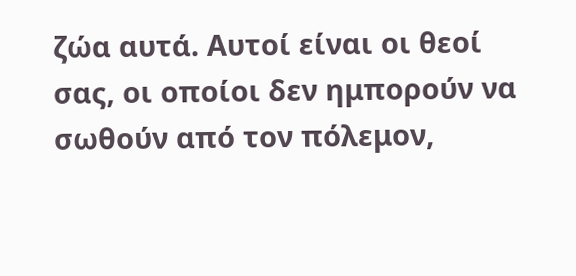ζώα αυτά. Αυτοί είναι οι θεοί σας, οι οποίοι δεν ημπορούν να σωθούν από τον πόλεμον,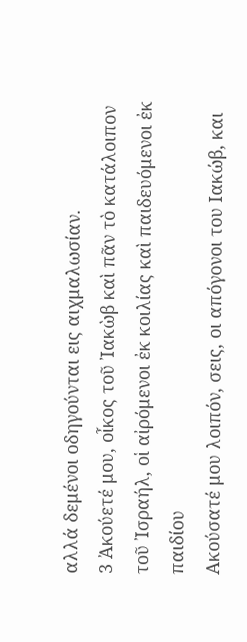αλλά δεμένοι οδηγούνται εις αιχμαλωσίαν.
3 Ἀκούετέ μου, οἶκος τοῦ Ἰακὼβ καὶ πᾶν τὸ κατάλοιπον τοῦ Ἰσραήλ, οἱ αἰρόμενοι ἐκ κοιλίας καὶ παιδευόμενοι ἐκ παιδίου
Ακούσατέ μου λοιπόν, σεις, οι απόγονοι του Ιακώβ, και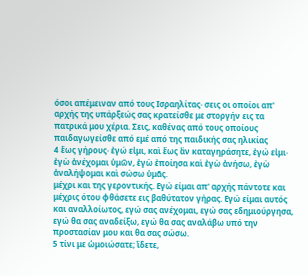όσοι απέμειναν από τους Ισραηλίτας· σεις οι οποίοι απ' αρχής της υπάρξεώς σας κρατείσθε με στοργήν εις τα πατρικά μου χέρια. Σεις, καθένας από τους οποίους παιδαγωγείσθε από εμέ από της παιδικής σας ηλικίας
4 ἕως γήρους· ἐγώ εἰμι, καὶ ἕως ἂν καταγηράσητε, ἐγώ εἰμι· ἐγὼ ἀνέχομαι ὑμῶν, ἐγὼ ἐποίησα καὶ ἐγὼ ἀνήσω, ἐγὼ ἀναλήψομαι καὶ σώσω ὑμᾶς.
μέχρι και της γεροντικής. Εγώ είμαι απ' αρχής πάντοτε και μέχρις ότου φθάσετε εις βαθύτατον γήρας. Εγώ είμαι αυτός και αναλλοίωτος, εγώ σας ανέχομαι, εγώ σας εδημιούργησα, εγώ θα σας αναδείξω, εγώ θα σας αναλάβω υπό την προστασίαν μου και θα σας σώσω.
5 τίνι με ὡμοιώσατε; ἴδετε,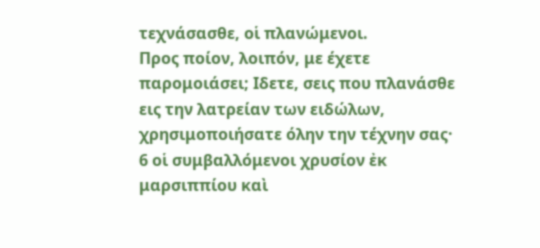τεχνάσασθε, οἱ πλανώμενοι.
Προς ποίον, λοιπόν, με έχετε παρομοιάσει; Ιδετε, σεις που πλανάσθε εις την λατρείαν των ειδώλων, χρησιμοποιήσατε όλην την τέχνην σας·
6 οἱ συμβαλλόμενοι χρυσίον ἐκ μαρσιππίου καὶ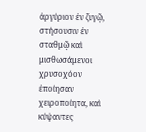ἀργύριον ἐν ζυγῷ, στήσουσιν ἐν σταθμῷ καὶ μισθωσάμενοι χρυσοχόον ἐποίησαν χειροποίητα, καὶ κύψαντες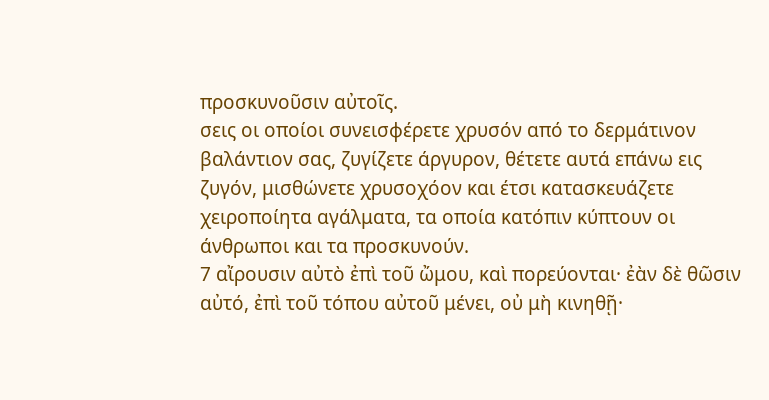προσκυνοῦσιν αὐτοῖς.
σεις οι οποίοι συνεισφέρετε χρυσόν από το δερμάτινον βαλάντιον σας, ζυγίζετε άργυρον, θέτετε αυτά επάνω εις ζυγόν, μισθώνετε χρυσοχόον και έτσι κατασκευάζετε χειροποίητα αγάλματα, τα οποία κατόπιν κύπτουν οι άνθρωποι και τα προσκυνούν.
7 αἴρουσιν αὐτὸ ἐπὶ τοῦ ὤμου, καὶ πορεύονται· ἐὰν δὲ θῶσιν αὐτό, ἐπὶ τοῦ τόπου αὐτοῦ μένει, οὐ μὴ κινηθῇ·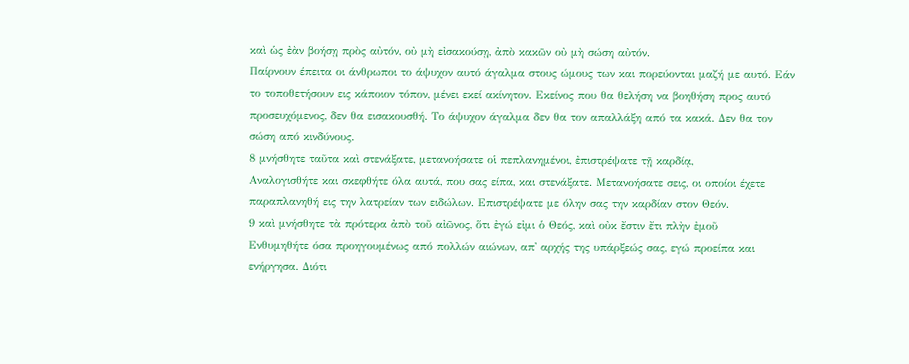καὶ ὡς ἐὰν βοήσῃ πρὸς αὐτόν, οὐ μὴ εἰσακούσῃ, ἀπὸ κακῶν οὐ μὴ σώση αὐτόν.
Παίρνουν έπειτα οι άνθρωποι το άψυχον αυτό άγαλμα στους ώμους των και πορεύονται μαζή με αυτό. Εάν το τοποθετήσουν εις κάποιον τόπον, μένει εκεί ακίνητον. Εκείνος που θα θελήση να βοηθήση προς αυτό προσευχόμενος, δεν θα εισακουσθή. Το άψυχον άγαλμα δεν θα τον απαλλάξη από τα κακά. Δεν θα τον σώση από κινδύνους.
8 μνήσθητε ταῦτα καὶ στενάξατε, μετανοήσατε οἱ πεπλανημένοι, ἐπιστρέψατε τῇ καρδίᾳ,
Αναλογισθήτε και σκεφθήτε όλα αυτά, που σας είπα, και στενάξατε. Μετανοήσατε σεις, οι οποίοι έχετε παραπλανηθή εις την λατρείαν των ειδώλων. Επιστρέψατε με όλην σας την καρδίαν στον Θεόν.
9 καὶ μνήσθητε τὰ πρότερα ἀπὸ τοῦ αἰῶνος, ὅτι ἐγώ εἰμι ὁ Θεός, καὶ οὐκ ἔστιν ἔτι πλὴν ἐμοῦ
Ενθυμηθήτε όσα προηγουμένως από πολλών αιώνων, απ' αρχής της υπάρξεώς σας, εγώ προείπα και ενήργησα. Διότι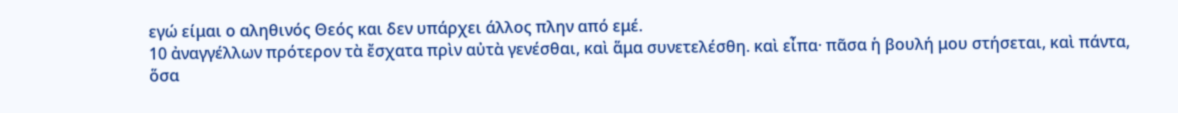εγώ είμαι ο αληθινός Θεός και δεν υπάρχει άλλος πλην από εμέ.
10 ἀναγγέλλων πρότερον τὰ ἔσχατα πρὶν αὐτὰ γενέσθαι, καὶ ἅμα συνετελέσθη. καὶ εἶπα· πᾶσα ἡ βουλή μου στήσεται, καὶ πάντα, ὅσα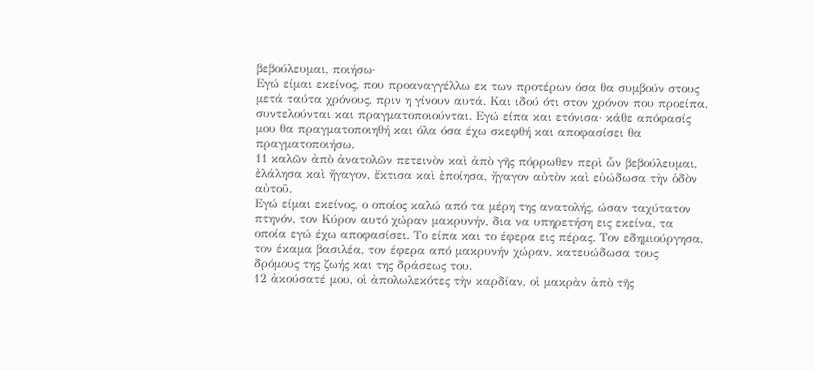βεβούλευμαι, ποιήσω·
Εγώ είμαι εκείνος, που προαναγγέλλω εκ των προτέρων όσα θα συμβούν στους μετά ταύτα χρόνους, πριν η γίνουν αυτά. Και ιδού ότι στον χρόνον που προείπα, συντελούνται και πραγματοποιούνται. Εγώ είπα και ετόνισα· κάθε απόφασίς μου θα πραγματοποιηθή και όλα όσα έχω σκεφθή και αποφασίσει θα πραγματοποιήσω.
11 καλῶν ἀπὸ ἀνατολῶν πετεινὸν καὶ ἀπὸ γῆς πόρρωθεν περὶ ὧν βεβούλευμαι, ἐλάλησα καὶ ἤγαγον, ἔκτισα καὶ ἐποίησα, ἤγαγον αὐτὸν καὶ εὐώδωσα τὴν ὁδὸν αὐτοῦ.
Εγώ είμαι εκείνος, ο οποίος καλώ από τα μέρη της ανατολής, ώσαν ταχύτατον πτηνόν, τον Κύρον αυτό χώραν μακρυνήν, δια να υπηρετήση εις εκείνα, τα οποία εγώ έχω αποφασίσει. Το είπα και το έφερα εις πέρας. Τον εδημιούργησα, τον έκαμα βασιλέα, τον έφερα από μακρυνήν χώραν, κατευώδωσα τους δρόμους της ζωής και της δράσεως του.
12 ἀκούσατέ μου, οἱ ἀπολωλεκότες τὴν καρδίαν, οἱ μακρὰν ἀπὸ τῆς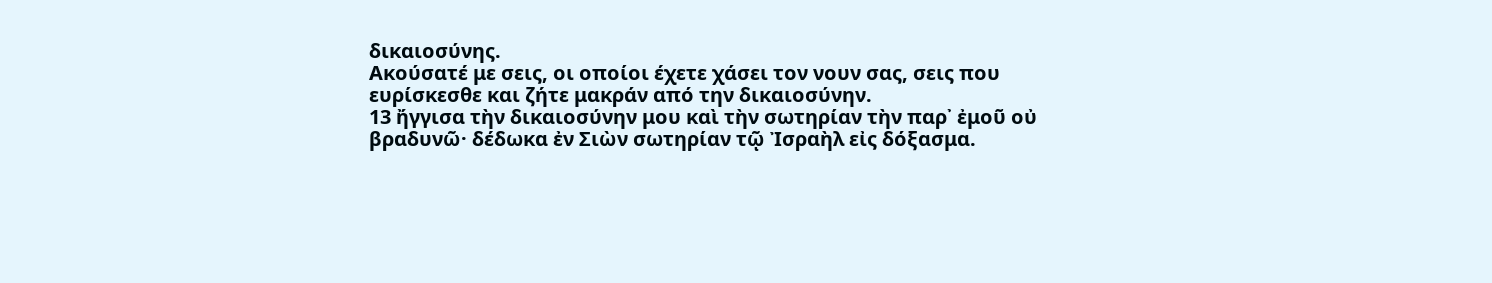δικαιοσύνης.
Ακούσατέ με σεις, οι οποίοι έχετε χάσει τον νουν σας, σεις που ευρίσκεσθε και ζήτε μακράν από την δικαιοσύνην.
13 ἤγγισα τὴν δικαιοσύνην μου καὶ τὴν σωτηρίαν τὴν παρ᾿ ἐμοῦ οὐ βραδυνῶ· δέδωκα ἐν Σιὼν σωτηρίαν τῷ Ἰσραὴλ εἰς δόξασμα.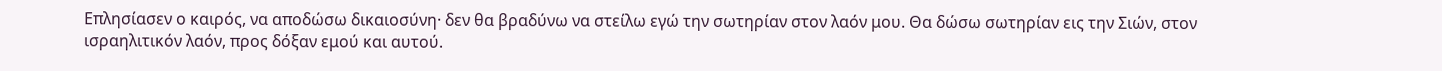Επλησίασεν ο καιρός, να αποδώσω δικαιοσύνη· δεν θα βραδύνω να στείλω εγώ την σωτηρίαν στον λαόν μου. Θα δώσω σωτηρίαν εις την Σιών, στον ισραηλιτικόν λαόν, προς δόξαν εμού και αυτού.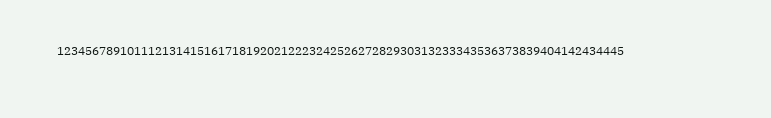123456789101112131415161718192021222324252627282930313233343536373839404142434445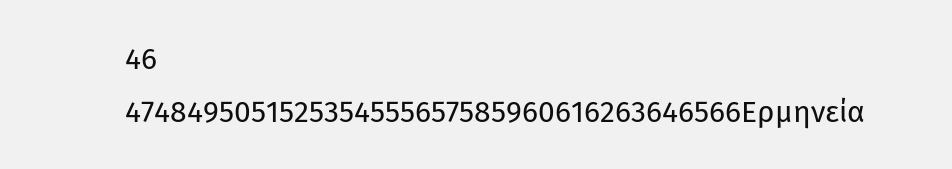46
4748495051525354555657585960616263646566Ερμηνεία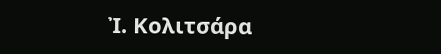Ἰ. Κολιτσάρα